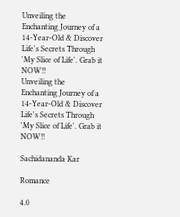Unveiling the Enchanting Journey of a 14-Year-Old & Discover Life's Secrets Through 'My Slice of Life'. Grab it NOW!!
Unveiling the Enchanting Journey of a 14-Year-Old & Discover Life's Secrets Through 'My Slice of Life'. Grab it NOW!!

Sachidananda Kar

Romance

4.0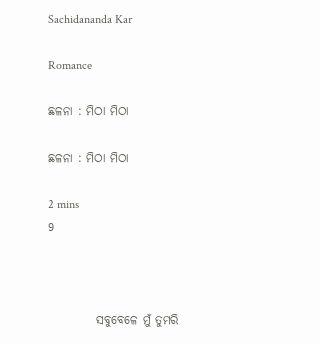Sachidananda Kar

Romance

ଛଳନା : ମିଠା ମିଠା

ଛଳନା : ମିଠା ମିଠା

2 mins
9



          ସବୁବେଳେ ମୁଁ ତୁମରି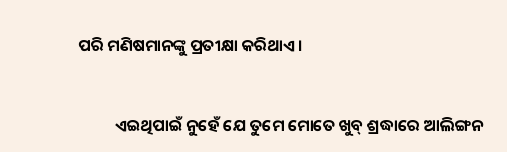ପରି ମଣିଷମାନଙ୍କୁ ପ୍ରତୀକ୍ଷା କରିଥାଏ।


          ଏଇଥିପାଇଁ ନୁହେଁ ଯେ ତୁମେ ମୋତେ ଖୁବ୍ ଶ୍ରଦ୍ଧାରେ ଆଲିଙ୍ଗନ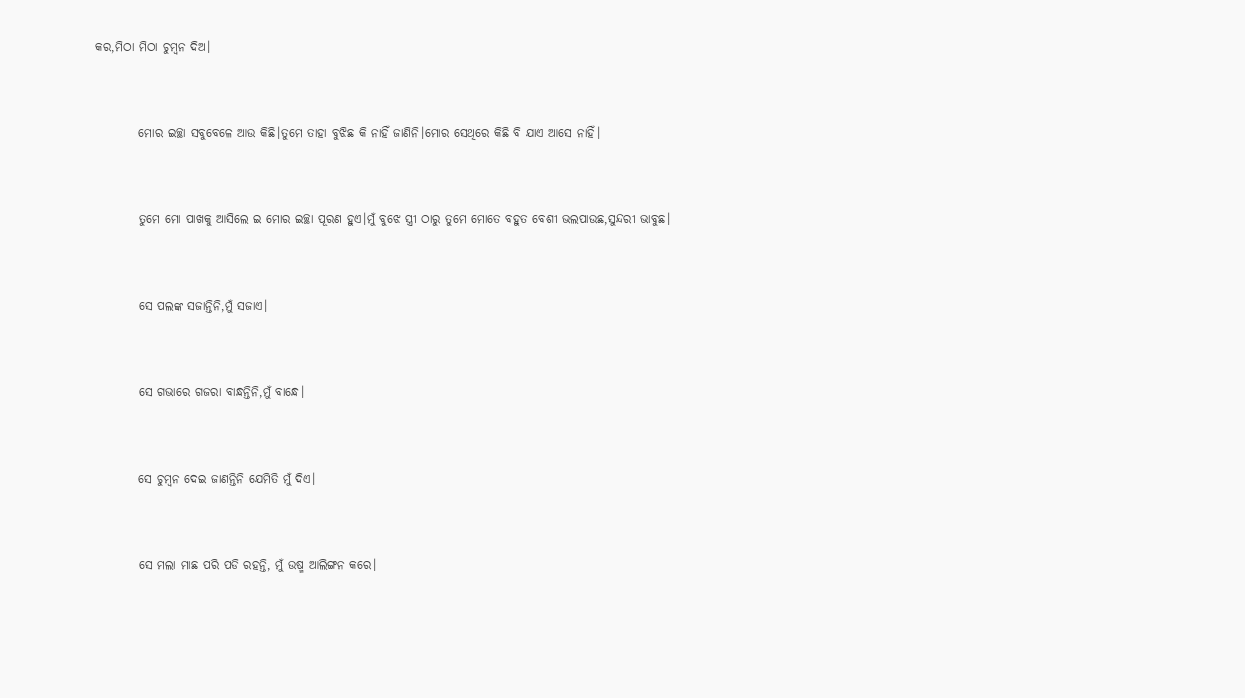କର,ମିଠା ମିଠା ଚୁମ୍ବନ ଦିଅ।


         ମୋର ଇଚ୍ଛା ସବୁବେଳେ ଆଉ କିଛି।ତୁମେ ତାହା ବୁଝିଛ କି ନାହିଁ ଜାଣିନି।ମୋର ସେଥିରେ କିଛି ବି ଯାଏ ଆସେ ନାହିଁ।


         ତୁମେ ମୋ ପାଖକୁ ଆସିଲେ ଇ ମୋର ଇଚ୍ଛା ପୂରଣ ହୁଏ।ମୁଁ ବୁଝେ ସ୍ତ୍ରୀ ଠାରୁ ତୁମେ ମୋତେ ବହୁତ ବେଶୀ ଭଲପାଉଛ,ସୁନ୍ଦରୀ ଭାବୁଛ।


         ସେ ପଲଙ୍କ ସଜାନ୍ତିନି,ମୁଁ ସଜାଏ।


         ସେ ଗଭାରେ ଗଜରା ବାନ୍ଧନ୍ତିନି,ମୁଁ ବାନ୍ଧେ।


         ସେ ଚୁମ୍ବନ ଦେଇ ଜାଣନ୍ତିନି ଯେମିତି ମୁଁ ଦିଏ।


         ସେ ମଲା ମାଛ ପରି ପଡି ରହନ୍ତି, ମୁଁ ଉଷ୍ମ ଆଲିଙ୍ଗନ କରେ।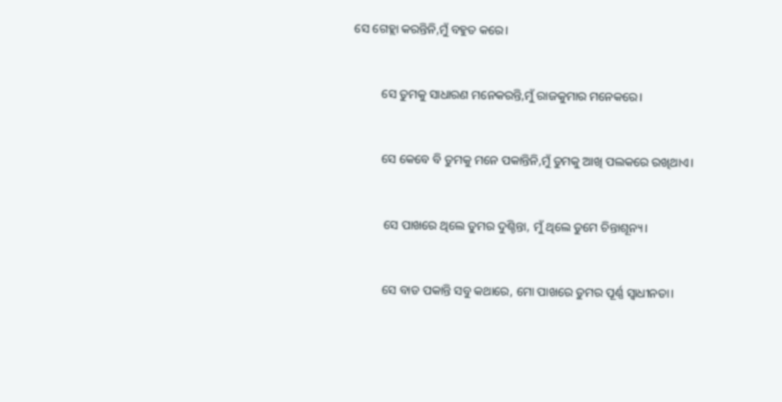ସେ ଗେହ୍ଲା କରନ୍ତିନି,ମୁଁ ବହୁତ କରେ।


         ସେ ତୁମକୁ ସାଧାରଣ ମନେକରନ୍ତି,ମୁଁ ରାଜକୁମାର ମନେକରେ।


         ସେ କେବେ ବି ତୁମକୁ ମନେ ପକାନ୍ତିନି,ମୁଁ ତୁମକୁ ଆଖି ପଲକରେ ରଖିଥାଏ।


          ସେ ପାଖରେ ଥିଲେ ତୁମର ଦୁଶ୍ଚିନ୍ତା, ମୁଁ ଥିଲେ ତୁମେ ଚିନ୍ତାଶୂନ୍ୟ।


          ସେ ବାଡ ପକାନ୍ତି ସବୁ କଥାରେ, ମୋ ପାଖରେ ତୁମର ପୂର୍ଣ୍ଣ ସ୍ବାଧୀନତା।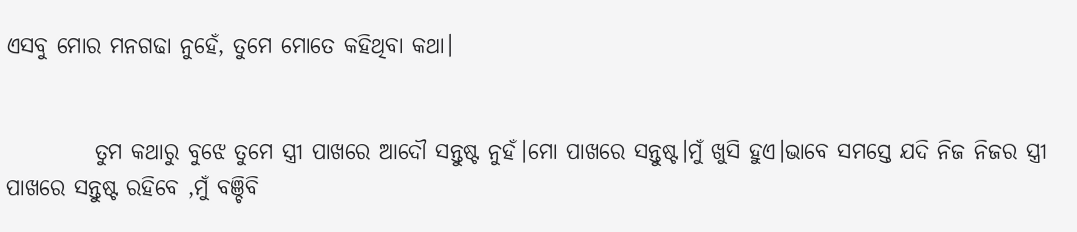ଏସବୁ ମୋର ମନଗଢା ନୁହେଁ, ତୁମେ ମୋତେ କହିଥିବା କଥା।


          ତୁମ କଥାରୁ ବୁଝେ ତୁମେ ସ୍ତ୍ରୀ ପାଖରେ ଆଦୌ ସନ୍ତୁଷ୍ଟ ନୁହଁ।ମୋ ପାଖରେ ସନ୍ତୁଷ୍ଟ।ମୁଁ ଖୁସି ହୁଏ।ଭାବେ ସମସ୍ତେ ଯଦି ନିଜ ନିଜର ସ୍ତ୍ରୀ ପାଖରେ ସନ୍ତୁଷ୍ଟ ରହିବେ ,ମୁଁ ବଞ୍ଚିବି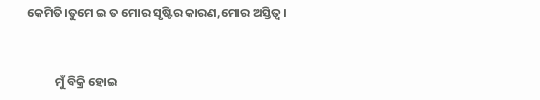କେମିତି।ତୁମେ ଇ ତ ମୋର ସୃଷ୍ଟିର କାରଣ,ମୋର ଅସ୍ତିତ୍ଵ।


          ମୁଁ ବିକ୍ରି ହୋଇ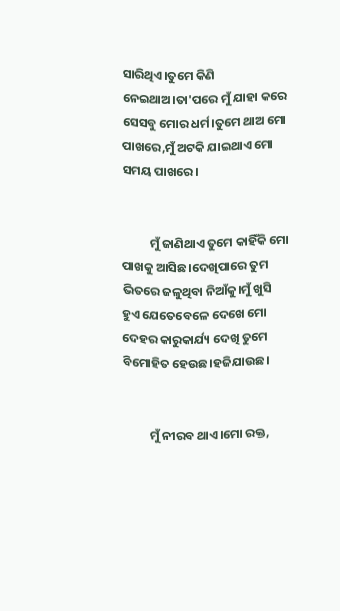ସାରିଥିଏ।ତୁମେ କିଣି ନେଇଥାଅ।ତା'ପରେ ମୁଁ ଯାହା କରେ ସେସବୁ ମୋର ଧର୍ମ।ତୁମେ ଥାଅ ମୋ ପାଖରେ,ମୁଁ ଅଟକି ଯାଇଥାଏ ମୋ ସମୟ ପାଖରେ।


          ମୁଁ ଜାଣିଥାଏ ତୁମେ କାହିଁକି ମୋ ପାଖକୁ ଆସିଛ।ଦେଖିପାରେ ତୁମ ଭିତରେ ଜଳୁଥିବା ନିଆଁକୁ।ମୁଁ ଖୁସି ହୁଏ ଯେତେବେଳେ ଦେଖେ ମୋ ଦେହର କାରୁକାର୍ଯ୍ୟ ଦେଖି ତୁମେ ବିମୋହିତ ହେଉଛ।ହଜିଯାଉଛ।


          ମୁଁ ନୀରବ ଥାଏ।ମୋ ରକ୍ତ,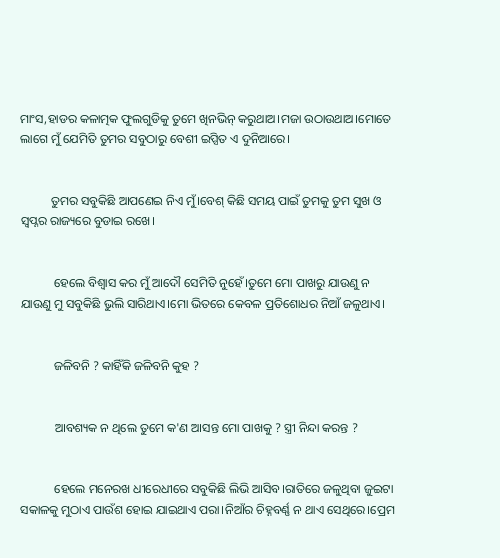ମାଂସ,ହାଡର କଳାତ୍ମକ ଫୁଲଗୁଡିକୁ ତୁମେ ଖିନଭିନ୍ କରୁଥାଅ।ମଜା ଉଠାଉଥାଅ।ମୋତେ ଲାଗେ ମୁଁ ଯେମିତି ତୁମର ସବୁଠାରୁ ବେଶୀ ଇପ୍ସିତ ଏ ଦୁନିଆରେ।


          ତୁମର ସବୁକିଛି ଆପଣେଇ ନିଏ ମୁଁ।ବେଶ୍ କିଛି ସମୟ ପାଇଁ ତୁମକୁ ତୁମ ସୁଖ ଓ ସ୍ବପ୍ନର ରାଜ୍ୟରେ ବୁଡାଇ ରଖେ।


           ହେଲେ ବିଶ୍ୱାସ କର ମୁଁ ଆଦୌ ସେମିତି ନୁହେଁ।ତୁମେ ମୋ ପାଖରୁ ଯାଉଣୁ ନ ଯାଉଣୁ ମୁ ସବୁକିଛି ଭୁଲି ସାରିଥାଏ।ମୋ ଭିତରେ କେବଳ ପ୍ରତିଶୋଧର ନିଆଁ ଜଳୁଥାଏ।


           ଜଳିବନି ? କାହିଁକି ଜଳିବନି କୁହ ?


           ଆବଶ୍ୟକ ନ ଥିଲେ ତୁମେ କ'ଣ ଆସନ୍ତ ମୋ ପାଖକୁ ? ସ୍ତ୍ରୀ ନିନ୍ଦା କରନ୍ତ ?


           ହେଲେ ମନେରଖ ଧୀରେଧୀରେ ସବୁକିଛି ଲିଭି ଆସିବ।ରାତିରେ ଜଳୁଥିବା ଜୁଇଟା ସକାଳକୁ ମୁଠାଏ ପାଉଁଶ ହୋଇ ଯାଇଥାଏ ପରା।ନିଆଁର ଚିହ୍ନବର୍ଣ୍ଣ ନ ଥାଏ ସେଥିରେ।ପ୍ରେମ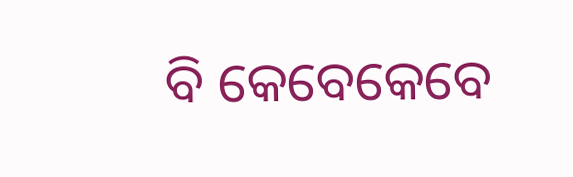ବି କେବେକେବେ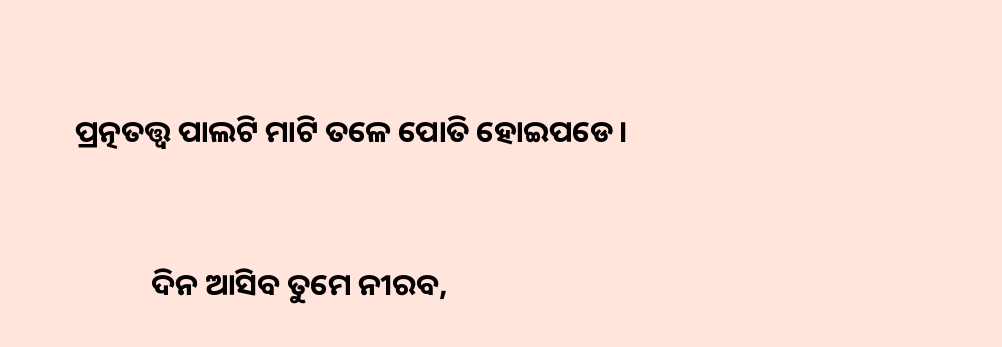ପ୍ରତ୍ନତତ୍ତ୍ୱ ପାଲଟି ମାଟି ତଳେ ପୋତି ହୋଇପଡେ।


           ଦିନ ଆସିବ ତୁମେ ନୀରବ,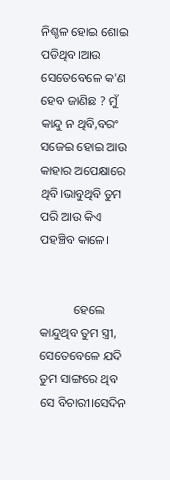ନିଶ୍ଚଳ ହୋଇ ଶୋଇ ପଡିଥିବ।ଆଉ ସେତେବେଳେ କ'ଣ ହେବ ଜାଣିଛ ? ମୁଁ କାନ୍ଦୁ ନ ଥିବି,ବରଂ ସଜେଇ ହୋଇ ଆଉ କାହାର ଅପେକ୍ଷାରେ ଥିବି।ଭାବୁଥିବି ତୁମ ପରି ଆଉ କିଏ ପହଞ୍ଚିବ କାଳେ।


           ହେଲେ କାନ୍ଦୁଥିବ ତୁମ ସ୍ତ୍ରୀ, ସେତେବେଳେ ଯଦି ତୁମ ସାଙ୍ଗରେ ଥିବ ସେ ବିଚାରୀ।ସେଦିନ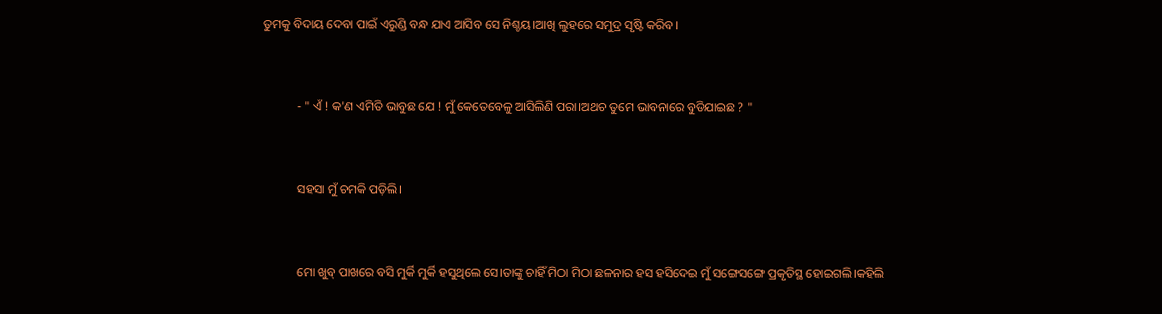ତୁମକୁ ବିଦାୟ ଦେବା ପାଇଁ ଏରୁଣ୍ଡି ବନ୍ଧ ଯାଏ ଆସିବ ସେ ନିଶ୍ଚୟ।ଆଖି ଲୁହରେ ସମୁଦ୍ର ସୃଷ୍ଟି କରିବ।


           - " ଏଁ ! କ'ଣ ଏମିତି ଭାବୁଛ ଯେ ! ମୁଁ କେତେବେଳୁ ଆସିଲିଣି ପରା।ଅଥଚ ତୁମେ ଭାବନାରେ ବୁଡିଯାଇଛ ? "


           ସହସା ମୁଁ ଚମକି ପଡ଼ିଲି।


           ମୋ ଖୁବ୍ ପାଖରେ ବସି ମୁର୍କି ମୁର୍କି ହସୁଥିଲେ ସେ।ତାଙ୍କୁ ଚାହିଁ ମିଠା ମିଠା ଛଳନାର ହସ ହସିଦେଇ ମୁଁ ସଙ୍ଗେସଙ୍ଗେ ପ୍ରକୃତିସ୍ଥ ହୋଇଗଲି।କହିଲି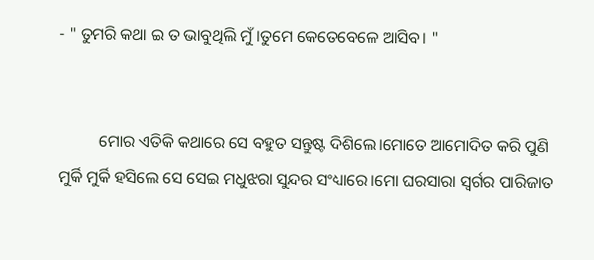- " ତୁମରି କଥା ଇ ତ ଭାବୁଥିଲି ମୁଁ।ତୁମେ କେତେବେଳେ ଆସିବ। "


          ମୋର ଏତିକି କଥାରେ ସେ ବହୁତ ସନ୍ତୁଷ୍ଟ ଦିଶିଲେ।ମୋତେ ଆମୋଦିତ କରି ପୁଣି ମୁର୍କି ମୁର୍କି ହସିଲେ ସେ ସେଇ ମଧୁଝରା ସୁନ୍ଦର ସଂଧ୍ୟାରେ।ମୋ ଘରସାରା ସ୍ବର୍ଗର ପାରିଜାତ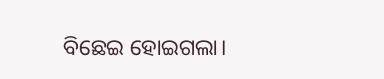ବିଛେଇ ହୋଇଗଲା।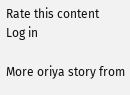Rate this content
Log in

More oriya story from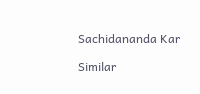Sachidananda Kar

Similar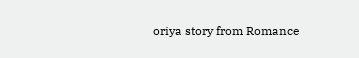oriya story from Romance